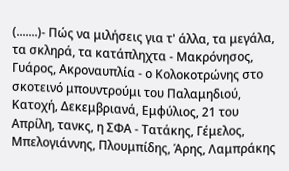(.......)- Πώς να μιλήσεις για τ' άλλα, τα μεγάλα, τα σκληρά, τα κατάπληχτα - Μακρόνησος, Γυάρος, Ακροναυπλία - ο Κολοκοτρώνης στο σκοτεινό μπουντρούμι του Παλαμηδιού, Κατοχή, Δεκεμβριανά, Εμφύλιος, 21 του Απρίλη, τανκς, η ΣΦΑ - Τατάκης, Γέμελος, Μπελογιάννης, Πλουμπίδης, Άρης, Λαμπράκης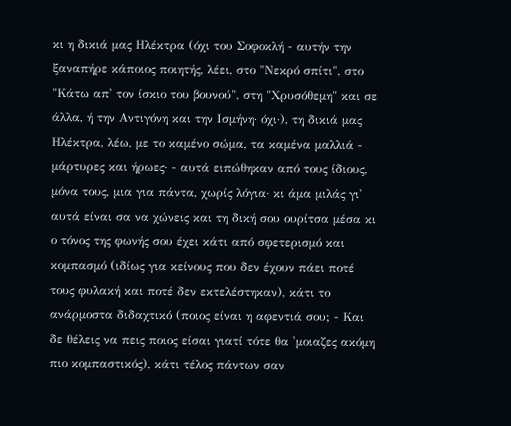κι η δικιά μας Ηλέκτρα (όχι του Σοφοκλή - αυτήν την ξαναπήρε κάποιος ποιητής, λέει, στο "Νεκρό σπίτι", στο "Κάτω απ' τον ίσκιο του βουνού", στη "Χρυσόθεμη" και σε άλλα, ή την Αντιγόνη και την Ισμήνη· όχι·), τη δικιά μας Ηλέκτρα, λέω, με το καμένο σώμα, τα καμένα μαλλιά - μάρτυρες και ήρωες· - αυτά ειπώθηκαν από τους ίδιους, μόνα τους, μια για πάντα, χωρίς λόγια· κι άμα μιλάς γι' αυτά είναι σα να χώνεις και τη δική σου ουρίτσα μέσα κι ο τόνος της φωνής σου έχει κάτι από σφετερισμό και κομπασμό (ιδίως για κείνους που δεν έχουν πάει ποτέ τους φυλακή και ποτέ δεν εκτελέστηκαν), κάτι το ανάρμοστα διδαχτικό (ποιος είναι η αφεντιά σου; - Και δε θέλεις να πεις ποιος είσαι γιατί τότε θα 'μοιαζες ακόμη πιο κομπαστικός), κάτι τέλος πάντων σαν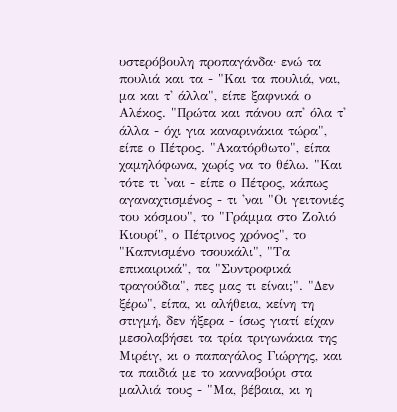υστερόβουλη προπαγάνδα· ενώ τα πουλιά και τα - "Και τα πουλιά, ναι, μα και τ' άλλα", είπε ξαφνικά ο Αλέκος. "Πρώτα και πάνου απ' όλα τ' άλλα - όχι για καναρινάκια τώρα", είπε ο Πέτρος. "Ακατόρθωτο", είπα χαμηλόφωνα, χωρίς να το θέλω. "Και τότε τι 'ναι - είπε ο Πέτρος, κάπως αγαναχτισμένος - τι 'ναι "Οι γειτονιές του κόσμου", το "Γράμμα στο Ζολιό Κιουρί", ο Πέτρινος χρόνος", το "Καπνισμένο τσουκάλι", "Τα επικαιρικά", τα "Συντροφικά τραγούδια", πες μας τι είναι;". "Δεν ξέρω", είπα, κι αλήθεια, κείνη τη στιγμή, δεν ήξερα - ίσως γιατί είχαν μεσολαβήσει τα τρία τριγωνάκια της Μιρέιγ, κι ο παπαγάλος Γιώργης, και τα παιδιά με το κανναβούρι στα μαλλιά τους - "Μα, βέβαια, κι η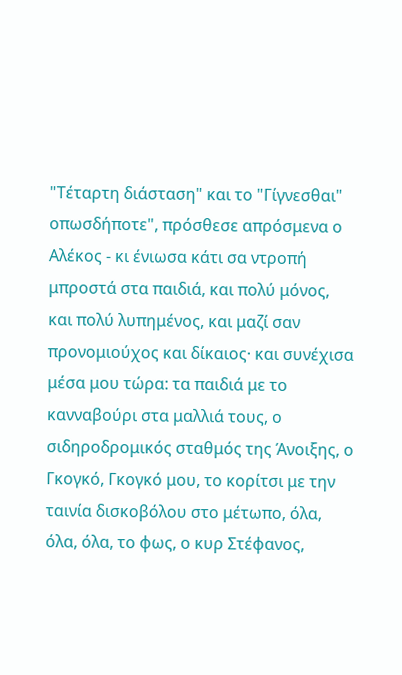"Τέταρτη διάσταση" και το "Γίγνεσθαι" οπωσδήποτε", πρόσθεσε απρόσμενα ο Αλέκος - κι ένιωσα κάτι σα ντροπή μπροστά στα παιδιά, και πολύ μόνος, και πολύ λυπημένος, και μαζί σαν προνομιούχος και δίκαιος· και συνέχισα μέσα μου τώρα: τα παιδιά με το κανναβούρι στα μαλλιά τους, ο σιδηροδρομικός σταθμός της Άνοιξης, ο Γκογκό, Γκογκό μου, το κορίτσι με την ταινία δισκοβόλου στο μέτωπο, όλα, όλα, όλα, το φως, ο κυρ Στέφανος,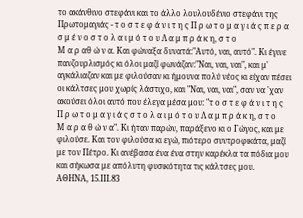το ακάνθινο στεφάνι και το άλλο λουλουδένιο στεφάνι της Πρωτομαγιάς - τ ο σ τ ε φ ά ν ι τ η ς Π ρ ω τ ο μ α γ ι ά ς π ε ρ α σ μ έ ν ο σ τ ο λ α ι μ ό τ ο υ Λ α μ π ρ ά κ η, σ τ ο
Μ α ρ αθ ώ ν α. Και φώναξα δυνατά:"Αυτό, ναι, αυτό". Κι έγινε πανζουρλισμός κι όλοι μαζί φωνάζαν:"Ναι, ναι, ναι", και μ' αγκάλιαζαν και με φιλούσαν κι ήμουνα πολύ νέος κι είχαν πέσει οι κάλτσες μου χωρίς λάστιχο, και "Ναι, ναι, ναι", σαν να 'χαν ακούσει όλοι αυτό που έλεγα μέσα μου: "τ ο σ τ ε φ ά ν ι τ η ς
Π ρ ω τ ο μ α γ ι ά ς σ τ ο λ α ι μ ό τ ο υ Λ α μ π ρ ά κ η, σ τ ο
Μ α ρ α θ ώ ν α". Κι ήταν παρών, παράξενο κι ο Γώγος, και με φιλούσε. Και τον φιλούσα κι εγώ, πιότερο συντροφικάτα, μαζί με τον Πέτρο. Κι ανέβασα ένα ένα στην καρέκλα τα πόδια μου και σήκωσα με απόλυτη φυσικότητα τις κάλτσες μου.
ΑΘΗΝΑ, 15.ΙΙΙ.83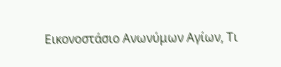Εικονοστάσιο Ανωνύμων Αγίων, Τι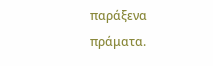παράξενα πράματα.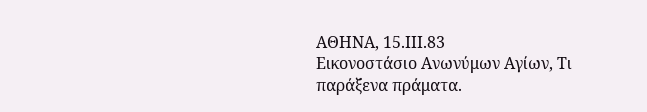ΑΘΗΝΑ, 15.ΙΙΙ.83
Εικονοστάσιο Ανωνύμων Αγίων, Τι παράξενα πράματα.